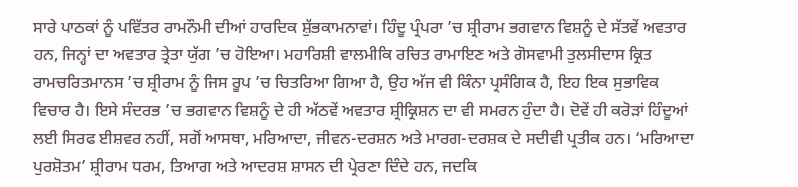ਸਾਰੇ ਪਾਠਕਾਂ ਨੂੰ ਪਵਿੱਤਰ ਰਾਮਨੌਮੀ ਦੀਆਂ ਹਾਰਦਿਕ ਸ਼ੁੱਭਕਾਮਨਾਵਾਂ। ਹਿੰਦੂ ਪ੍ਰੰਪਰਾ ’ਚ ਸ਼੍ਰੀਰਾਮ ਭਗਵਾਨ ਵਿਸ਼ਨੂੰ ਦੇ ਸੱਤਵੇਂ ਅਵਤਾਰ ਹਨ, ਜਿਨ੍ਹਾਂ ਦਾ ਅਵਤਾਰ ਤ੍ਰੇਤਾ ਯੁੱਗ ’ਚ ਹੋਇਆ। ਮਹਾਰਿਸ਼ੀ ਵਾਲਮੀਕਿ ਰਚਿਤ ਰਾਮਾਇਣ ਅਤੇ ਗੋਸਵਾਮੀ ਤੁਲਸੀਦਾਸ ਕ੍ਰਿਤ ਰਾਮਚਰਿਤਮਾਨਸ ’ਚ ਸ਼੍ਰੀਰਾਮ ਨੂੰ ਜਿਸ ਰੂਪ ’ਚ ਚਿਤਰਿਆ ਗਿਆ ਹੈ, ਉਹ ਅੱਜ ਵੀ ਕਿੰਨਾ ਪ੍ਰਸੰਗਿਕ ਹੈ, ਇਹ ਇਕ ਸੁਭਾਵਿਕ ਵਿਚਾਰ ਹੈ। ਇਸੇ ਸੰਦਰਭ ’ਚ ਭਗਵਾਨ ਵਿਸ਼ਨੂੰ ਦੇ ਹੀ ਅੱਠਵੇਂ ਅਵਤਾਰ ਸ਼੍ਰੀਕ੍ਰਿਸ਼ਨ ਦਾ ਵੀ ਸਮਰਨ ਹੁੰਦਾ ਹੈ। ਦੋਵੇਂ ਹੀ ਕਰੋੜਾਂ ਹਿੰਦੂਆਂ ਲਈ ਸਿਰਫ ਈਸ਼ਵਰ ਨਹੀਂ, ਸਗੋਂ ਆਸਥਾ, ਮਰਿਆਦਾ, ਜੀਵਨ-ਦਰਸ਼ਨ ਅਤੇ ਮਾਰਗ-ਦਰਸ਼ਕ ਦੇ ਸਦੀਵੀ ਪ੍ਰਤੀਕ ਹਨ। ‘ਮਰਿਆਦਾ ਪੁਰਸ਼ੋਤਮ’ ਸ਼੍ਰੀਰਾਮ ਧਰਮ, ਤਿਆਗ ਅਤੇ ਆਦਰਸ਼ ਸ਼ਾਸਨ ਦੀ ਪ੍ਰੇਰਣਾ ਦਿੰਦੇ ਹਨ, ਜਦਕਿ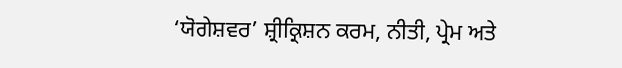‘ਯੋਗੇਸ਼ਵਰ’ ਸ਼੍ਰੀਕ੍ਰਿਸ਼ਨ ਕਰਮ, ਨੀਤੀ, ਪ੍ਰੇਮ ਅਤੇ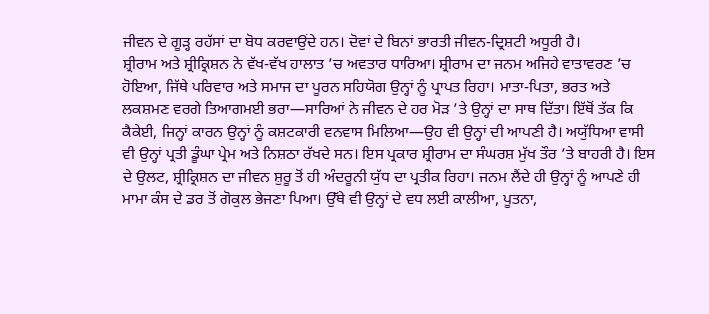ਜੀਵਨ ਦੇ ਗੂੜ੍ਹ ਰਹੱਸਾਂ ਦਾ ਬੋਧ ਕਰਵਾਉਂਦੇ ਹਨ। ਦੋਵਾਂ ਦੇ ਬਿਨਾਂ ਭਾਰਤੀ ਜੀਵਨ-ਦ੍ਰਿਸ਼ਟੀ ਅਧੂਰੀ ਹੈ।
ਸ਼੍ਰੀਰਾਮ ਅਤੇ ਸ਼੍ਰੀਕ੍ਰਿਸ਼ਨ ਨੇ ਵੱਖ-ਵੱਖ ਹਾਲਾਤ ’ਚ ਅਵਤਾਰ ਧਾਰਿਆ। ਸ਼੍ਰੀਰਾਮ ਦਾ ਜਨਮ ਅਜਿਹੇ ਵਾਤਾਵਰਣ ’ਚ ਹੋਇਆ, ਜਿੱਥੇ ਪਰਿਵਾਰ ਅਤੇ ਸਮਾਜ ਦਾ ਪੂਰਨ ਸਹਿਯੋਗ ਉਨ੍ਹਾਂ ਨੂੰ ਪ੍ਰਾਪਤ ਰਿਹਾ। ਮਾਤਾ-ਪਿਤਾ, ਭਰਤ ਅਤੇ ਲਕਸ਼ਮਣ ਵਰਗੇ ਤਿਆਗਮਈ ਭਰਾ—ਸਾਰਿਆਂ ਨੇ ਜੀਵਨ ਦੇ ਹਰ ਮੋੜ ’ਤੇ ਉਨ੍ਹਾਂ ਦਾ ਸਾਥ ਦਿੱਤਾ। ਇੱਥੋਂ ਤੱਕ ਕਿ ਕੈਕੇਈ, ਜਿਨ੍ਹਾਂ ਕਾਰਨ ਉਨ੍ਹਾਂ ਨੂੰ ਕਸ਼ਟਕਾਰੀ ਵਨਵਾਸ ਮਿਲਿਆ—ਉਹ ਵੀ ਉਨ੍ਹਾਂ ਦੀ ਆਪਣੀ ਹੈ। ਅਯੁੱਧਿਆ ਵਾਸੀ ਵੀ ਉਨ੍ਹਾਂ ਪ੍ਰਤੀ ਡੂੰਘਾ ਪ੍ਰੇਮ ਅਤੇ ਨਿਸ਼ਠਾ ਰੱਖਦੇ ਸਨ। ਇਸ ਪ੍ਰਕਾਰ ਸ਼੍ਰੀਰਾਮ ਦਾ ਸੰਘਰਸ਼ ਮੁੱਖ ਤੌਰ ’ਤੇ ਬਾਹਰੀ ਹੈ। ਇਸ ਦੇ ਉਲਟ, ਸ਼੍ਰੀਕ੍ਰਿਸ਼ਨ ਦਾ ਜੀਵਨ ਸ਼ੁਰੂ ਤੋਂ ਹੀ ਅੰਦਰੂਨੀ ਯੁੱਧ ਦਾ ਪ੍ਰਤੀਕ ਰਿਹਾ। ਜਨਮ ਲੈਂਦੇ ਹੀ ਉਨ੍ਹਾਂ ਨੂੰ ਆਪਣੇ ਹੀ ਮਾਮਾ ਕੰਸ ਦੇ ਡਰ ਤੋਂ ਗੋਕੁਲ ਭੇਜਣਾ ਪਿਆ। ਉੱਥੇ ਵੀ ਉਨ੍ਹਾਂ ਦੇ ਵਧ ਲਈ ਕਾਲੀਆ, ਪੂਤਨਾ,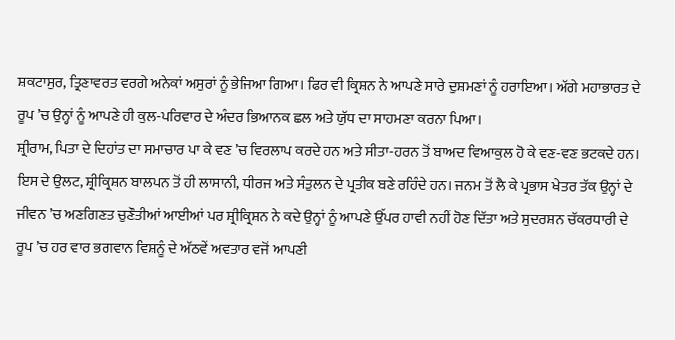ਸ਼ਕਟਾਸੁਰ, ਤ੍ਰਿਣਾਵਰਤ ਵਰਗੇ ਅਨੇਕਾਂ ਅਸੁਰਾਂ ਨੂੰ ਭੇਜਿਆ ਗਿਆ। ਫਿਰ ਵੀ ਕ੍ਰਿਸ਼ਨ ਨੇ ਆਪਣੇ ਸਾਰੇ ਦੁਸ਼ਮਣਾਂ ਨੂੰ ਹਰਾਇਆ। ਅੱਗੇ ਮਹਾਭਾਰਤ ਦੇ ਰੂਪ ’ਚ ਉਨ੍ਹਾਂ ਨੂੰ ਆਪਣੇ ਹੀ ਕੁਲ-ਪਰਿਵਾਰ ਦੇ ਅੰਦਰ ਭਿਆਨਕ ਛਲ ਅਤੇ ਯੁੱਧ ਦਾ ਸਾਹਮਣਾ ਕਰਨਾ ਪਿਆ।
ਸ਼੍ਰੀਰਾਮ, ਪਿਤਾ ਦੇ ਦਿਹਾਂਤ ਦਾ ਸਮਾਚਾਰ ਪਾ ਕੇ ਵਣ ’ਚ ਵਿਰਲਾਪ ਕਰਦੇ ਹਨ ਅਤੇ ਸੀਤਾ-ਹਰਨ ਤੋਂ ਬਾਅਦ ਵਿਆਕੁਲ ਹੋ ਕੇ ਵਣ-ਵਣ ਭਟਕਦੇ ਹਨ। ਇਸ ਦੇ ਉਲਟ, ਸ਼੍ਰੀਕ੍ਰਿਸ਼ਨ ਬਾਲਪਨ ਤੋਂ ਹੀ ਲਾਸਾਨੀ, ਧੀਰਜ ਅਤੇ ਸੰਤੁਲਨ ਦੇ ਪ੍ਰਤੀਕ ਬਣੇ ਰਹਿੰਦੇ ਹਨ। ਜਨਮ ਤੋਂ ਲੈ ਕੇ ਪ੍ਰਭਾਸ ਖੇਤਰ ਤੱਕ ਉਨ੍ਹਾਂ ਦੇ ਜੀਵਨ ’ਚ ਅਣਗਿਣਤ ਚੁਣੌਤੀਆਂ ਆਈਆਂ ਪਰ ਸ਼੍ਰੀਕ੍ਰਿਸ਼ਨ ਨੇ ਕਦੇ ਉਨ੍ਹਾਂ ਨੂੰ ਆਪਣੇ ਉੱਪਰ ਹਾਵੀ ਨਹੀਂ ਹੋਣ ਦਿੱਤਾ ਅਤੇ ਸੁਦਰਸ਼ਨ ਚੱਕਰਧਾਰੀ ਦੇ ਰੂਪ ’ਚ ਹਰ ਵਾਰ ਭਗਵਾਨ ਵਿਸ਼ਨੂੰ ਦੇ ਅੱਠਵੇਂ ਅਵਤਾਰ ਵਜੋਂ ਆਪਣੀ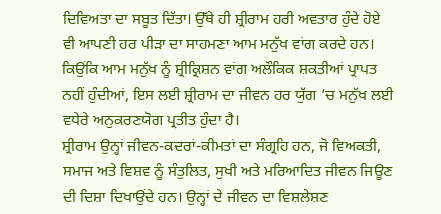ਦਿਵਿਅਤਾ ਦਾ ਸਬੂਤ ਦਿੱਤਾ। ਉੱਥੇ ਹੀ ਸ਼੍ਰੀਰਾਮ ਹਰੀ ਅਵਤਾਰ ਹੁੰਦੇ ਹੋਏ ਵੀ ਆਪਣੀ ਹਰ ਪੀੜਾ ਦਾ ਸਾਹਮਣਾ ਆਮ ਮਨੁੱਖ ਵਾਂਗ ਕਰਦੇ ਹਨ। ਕਿਉਂਕਿ ਆਮ ਮਨੁੱਖ ਨੂੰ ਸ਼੍ਰੀਕ੍ਰਿਸ਼ਨ ਵਾਂਗ ਅਲੌਕਿਕ ਸ਼ਕਤੀਆਂ ਪ੍ਰਾਪਤ ਨਹੀਂ ਹੁੰਦੀਆਂ, ਇਸ ਲਈ ਸ਼੍ਰੀਰਾਮ ਦਾ ਜੀਵਨ ਹਰ ਯੁੱਗ ’ਚ ਮਨੁੱਖ ਲਈ ਵਧੇਰੇ ਅਨੁਕਰਣਯੋਗ ਪ੍ਰਤੀਤ ਹੁੰਦਾ ਹੈ।
ਸ਼੍ਰੀਰਾਮ ਉਨ੍ਹਾਂ ਜੀਵਨ-ਕਦਰਾਂ-ਕੀਮਤਾਂ ਦਾ ਸੰਗ੍ਰਹਿ ਹਨ, ਜੋ ਵਿਅਕਤੀ, ਸਮਾਜ ਅਤੇ ਵਿਸ਼ਵ ਨੂੰ ਸੰਤੁਲਿਤ, ਸੁਖੀ ਅਤੇ ਮਰਿਆਦਿਤ ਜੀਵਨ ਜਿਊਣ ਦੀ ਦਿਸ਼ਾ ਦਿਖਾਉਂਦੇ ਹਨ। ਉਨ੍ਹਾਂ ਦੇ ਜੀਵਨ ਦਾ ਵਿਸ਼ਲੇਸ਼ਣ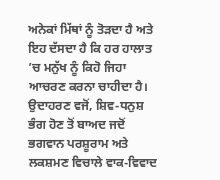ਅਨੇਕਾਂ ਮਿੱਥਾਂ ਨੂੰ ਤੋੜਦਾ ਹੈ ਅਤੇ ਇਹ ਦੱਸਦਾ ਹੈ ਕਿ ਹਰ ਹਾਲਾਤ ’ਚ ਮਨੁੱਖ ਨੂੰ ਕਿਹੋ ਜਿਹਾ ਆਚਰਣ ਕਰਨਾ ਚਾਹੀਦਾ ਹੈ। ਉਦਾਹਰਣ ਵਜੋਂ, ਸ਼ਿਵ-ਧਨੁਸ਼ ਭੰਗ ਹੋਣ ਤੋਂ ਬਾਅਦ ਜਦੋਂ ਭਗਵਾਨ ਪਰਸ਼ੂਰਾਮ ਅਤੇ ਲਕਸ਼ਮਣ ਵਿਚਾਲੇ ਵਾਕ-ਵਿਵਾਦ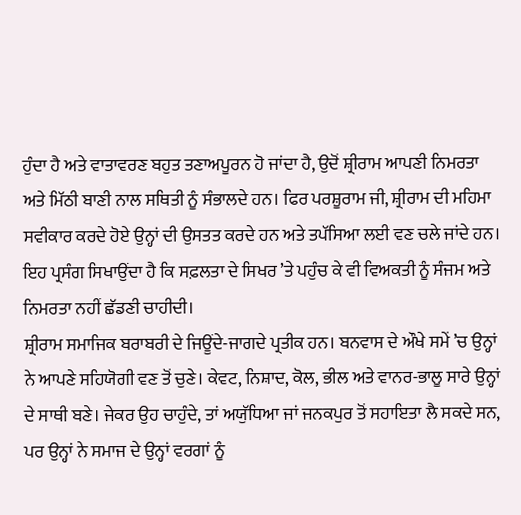ਹੁੰਦਾ ਹੈ ਅਤੇ ਵਾਤਾਵਰਣ ਬਹੁਤ ਤਣਾਅਪੂਰਨ ਹੋ ਜਾਂਦਾ ਹੈ, ਉਦੋਂ ਸ਼੍ਰੀਰਾਮ ਆਪਣੀ ਨਿਮਰਤਾ ਅਤੇ ਮਿੱਠੀ ਬਾਣੀ ਨਾਲ ਸਥਿਤੀ ਨੂੰ ਸੰਭਾਲਦੇ ਹਨ। ਫਿਰ ਪਰਸ਼ੂਰਾਮ ਜੀ, ਸ਼੍ਰੀਰਾਮ ਦੀ ਮਹਿਮਾ ਸਵੀਕਾਰ ਕਰਦੇ ਹੋਏ ਉਨ੍ਹਾਂ ਦੀ ਉਸਤਤ ਕਰਦੇ ਹਨ ਅਤੇ ਤਪੱਸਿਆ ਲਈ ਵਣ ਚਲੇ ਜਾਂਦੇ ਹਨ। ਇਹ ਪ੍ਰਸੰਗ ਸਿਖਾਉਂਦਾ ਹੈ ਕਿ ਸਫ਼ਲਤਾ ਦੇ ਸਿਖਰ ’ਤੇ ਪਹੁੰਚ ਕੇ ਵੀ ਵਿਅਕਤੀ ਨੂੰ ਸੰਜਮ ਅਤੇ ਨਿਮਰਤਾ ਨਹੀਂ ਛੱਡਣੀ ਚਾਹੀਦੀ।
ਸ਼੍ਰੀਰਾਮ ਸਮਾਜਿਕ ਬਰਾਬਰੀ ਦੇ ਜਿਊਂਦੇ-ਜਾਗਦੇ ਪ੍ਰਤੀਕ ਹਨ। ਬਨਵਾਸ ਦੇ ਔਖੇ ਸਮੇਂ ’ਚ ਉਨ੍ਹਾਂ ਨੇ ਆਪਣੇ ਸਹਿਯੋਗੀ ਵਣ ਤੋਂ ਚੁਣੇ। ਕੇਵਟ, ਨਿਸ਼ਾਦ, ਕੋਲ, ਭੀਲ ਅਤੇ ਵਾਨਰ-ਭਾਲੂ ਸਾਰੇ ਉਨ੍ਹਾਂ ਦੇ ਸਾਥੀ ਬਣੇ। ਜੇਕਰ ਉਹ ਚਾਹੁੰਦੇ, ਤਾਂ ਅਯੁੱਧਿਆ ਜਾਂ ਜਨਕਪੁਰ ਤੋਂ ਸਹਾਇਤਾ ਲੈ ਸਕਦੇ ਸਨ, ਪਰ ਉਨ੍ਹਾਂ ਨੇ ਸਮਾਜ ਦੇ ਉਨ੍ਹਾਂ ਵਰਗਾਂ ਨੂੰ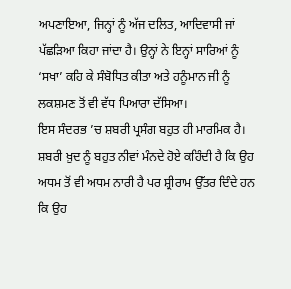ਅਪਣਾਇਆ, ਜਿਨ੍ਹਾਂ ਨੂੰ ਅੱਜ ਦਲਿਤ, ਆਦਿਵਾਸੀ ਜਾਂ ਪੱਛੜਿਆ ਕਿਹਾ ਜਾਂਦਾ ਹੈ। ਉਨ੍ਹਾਂ ਨੇ ਇਨ੍ਹਾਂ ਸਾਰਿਆਂ ਨੂੰ ‘ਸਖਾ’ ਕਹਿ ਕੇ ਸੰਬੋਧਿਤ ਕੀਤਾ ਅਤੇ ਹਨੂੰਮਾਨ ਜੀ ਨੂੰ ਲਕਸ਼ਮਣ ਤੋਂ ਵੀ ਵੱਧ ਪਿਆਰਾ ਦੱਸਿਆ।
ਇਸ ਸੰਦਰਭ ’ਚ ਸ਼ਬਰੀ ਪ੍ਰਸੰਗ ਬਹੁਤ ਹੀ ਮਾਰਮਿਕ ਹੈ। ਸ਼ਬਰੀ ਖ਼ੁਦ ਨੂੰ ਬਹੁਤ ਨੀਵਾਂ ਮੰਨਦੇ ਹੋਏ ਕਹਿੰਦੀ ਹੈ ਕਿ ਉਹ ਅਧਮ ਤੋਂ ਵੀ ਅਧਮ ਨਾਰੀ ਹੈ ਪਰ ਸ਼੍ਰੀਰਾਮ ਉੱਤਰ ਦਿੰਦੇ ਹਨ ਕਿ ਉਹ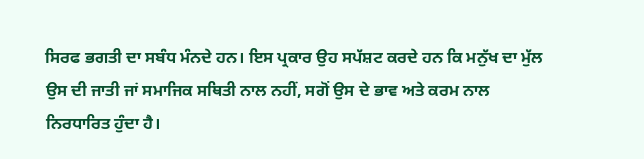ਸਿਰਫ ਭਗਤੀ ਦਾ ਸਬੰਧ ਮੰਨਦੇ ਹਨ। ਇਸ ਪ੍ਰਕਾਰ ਉਹ ਸਪੱਸ਼ਟ ਕਰਦੇ ਹਨ ਕਿ ਮਨੁੱਖ ਦਾ ਮੁੱਲ ਉਸ ਦੀ ਜਾਤੀ ਜਾਂ ਸਮਾਜਿਕ ਸਥਿਤੀ ਨਾਲ ਨਹੀਂ, ਸਗੋਂ ਉਸ ਦੇ ਭਾਵ ਅਤੇ ਕਰਮ ਨਾਲ ਨਿਰਧਾਰਿਤ ਹੁੰਦਾ ਹੈ।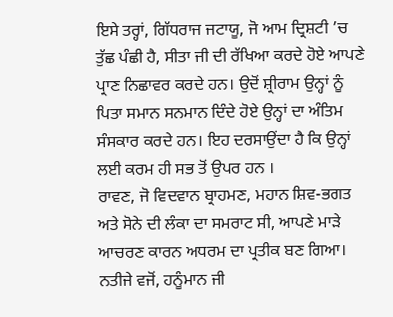ਇਸੇ ਤਰ੍ਹਾਂ, ਗਿੱਧਰਾਜ ਜਟਾਯੂ, ਜੋ ਆਮ ਦ੍ਰਿਸ਼ਟੀ ’ਚ ਤੁੱਛ ਪੰਛੀ ਹੈ, ਸੀਤਾ ਜੀ ਦੀ ਰੱਖਿਆ ਕਰਦੇ ਹੋਏ ਆਪਣੇ ਪ੍ਰਾਣ ਨਿਛਾਵਰ ਕਰਦੇ ਹਨ। ਉਦੋਂ ਸ਼੍ਰੀਰਾਮ ਉਨ੍ਹਾਂ ਨੂੰ ਪਿਤਾ ਸਮਾਨ ਸਨਮਾਨ ਦਿੰਦੇ ਹੋਏ ਉਨ੍ਹਾਂ ਦਾ ਅੰਤਿਮ ਸੰਸਕਾਰ ਕਰਦੇ ਹਨ। ਇਹ ਦਰਸਾਉਂਦਾ ਹੈ ਕਿ ਉਨ੍ਹਾਂ ਲਈ ਕਰਮ ਹੀ ਸਭ ਤੋਂ ਉਪਰ ਹਨ ।
ਰਾਵਣ, ਜੋ ਵਿਦਵਾਨ ਬ੍ਰਾਹਮਣ, ਮਹਾਨ ਸ਼ਿਵ-ਭਗਤ ਅਤੇ ਸੋਨੇ ਦੀ ਲੰਕਾ ਦਾ ਸਮਰਾਟ ਸੀ, ਆਪਣੇ ਮਾੜੇ ਆਚਰਣ ਕਾਰਨ ਅਧਰਮ ਦਾ ਪ੍ਰਤੀਕ ਬਣ ਗਿਆ। ਨਤੀਜੇ ਵਜੋਂ, ਹਨੂੰਮਾਨ ਜੀ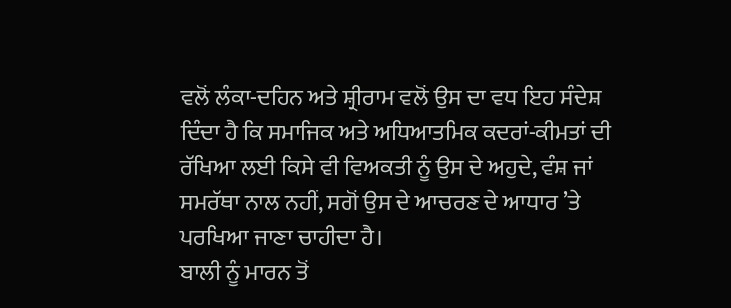ਵਲੋਂ ਲੰਕਾ-ਦਹਿਨ ਅਤੇ ਸ਼੍ਰੀਰਾਮ ਵਲੋਂ ਉਸ ਦਾ ਵਧ ਇਹ ਸੰਦੇਸ਼ ਦਿੰਦਾ ਹੈ ਕਿ ਸਮਾਜਿਕ ਅਤੇ ਅਧਿਆਤਮਿਕ ਕਦਰਾਂ-ਕੀਮਤਾਂ ਦੀ ਰੱਖਿਆ ਲਈ ਕਿਸੇ ਵੀ ਵਿਅਕਤੀ ਨੂੰ ਉਸ ਦੇ ਅਹੁਦੇ, ਵੰਸ਼ ਜਾਂ ਸਮਰੱਥਾ ਨਾਲ ਨਹੀਂ, ਸਗੋਂ ਉਸ ਦੇ ਆਚਰਣ ਦੇ ਆਧਾਰ ’ਤੇ ਪਰਖਿਆ ਜਾਣਾ ਚਾਹੀਦਾ ਹੈ।
ਬਾਲੀ ਨੂੰ ਮਾਰਨ ਤੋਂ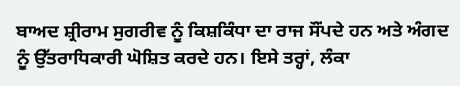ਬਾਅਦ ਸ਼੍ਰੀਰਾਮ ਸੁਗਰੀਵ ਨੂੰ ਕਿਸ਼ਕਿੰਧਾ ਦਾ ਰਾਜ ਸੌਂਪਦੇ ਹਨ ਅਤੇ ਅੰਗਦ ਨੂੰ ਉੱਤਰਾਧਿਕਾਰੀ ਘੋਸ਼ਿਤ ਕਰਦੇ ਹਨ। ਇਸੇ ਤਰ੍ਹਾਂ, ਲੰਕਾ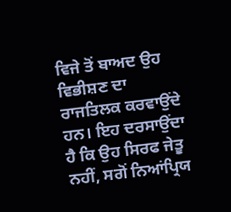ਵਿਜੇ ਤੋਂ ਬਾਅਦ ਉਹ ਵਿਭੀਸ਼ਣ ਦਾ ਰਾਜਤਿਲਕ ਕਰਵਾਉਂਦੇ ਹਨ। ਇਹ ਦਰਸਾਉਂਦਾ ਹੈ ਕਿ ਉਹ ਸਿਰਫ ਜੇਤੂ ਨਹੀਂ, ਸਗੋਂ ਨਿਆਂਪ੍ਰਿਯ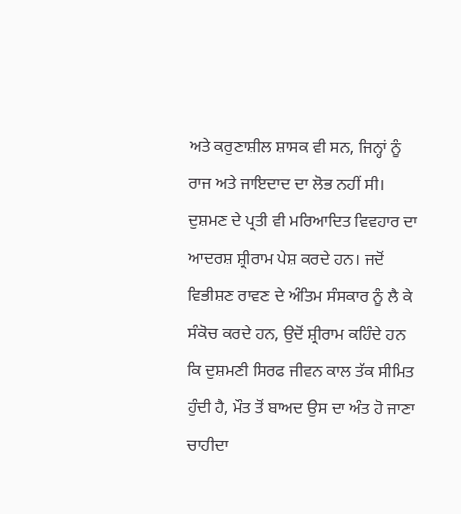ਅਤੇ ਕਰੁਣਾਸ਼ੀਲ ਸ਼ਾਸਕ ਵੀ ਸਨ, ਜਿਨ੍ਹਾਂ ਨੂੰ ਰਾਜ ਅਤੇ ਜਾਇਦਾਦ ਦਾ ਲੋਭ ਨਹੀਂ ਸੀ।
ਦੁਸ਼ਮਣ ਦੇ ਪ੍ਰਤੀ ਵੀ ਮਰਿਆਦਿਤ ਵਿਵਹਾਰ ਦਾ ਆਦਰਸ਼ ਸ਼੍ਰੀਰਾਮ ਪੇਸ਼ ਕਰਦੇ ਹਨ। ਜਦੋਂ ਵਿਭੀਸ਼ਣ ਰਾਵਣ ਦੇ ਅੰਤਿਮ ਸੰਸਕਾਰ ਨੂੰ ਲੈ ਕੇ ਸੰਕੋਚ ਕਰਦੇ ਹਨ, ਉਦੋਂ ਸ਼੍ਰੀਰਾਮ ਕਹਿੰਦੇ ਹਨ ਕਿ ਦੁਸ਼ਮਣੀ ਸਿਰਫ ਜੀਵਨ ਕਾਲ ਤੱਕ ਸੀਮਿਤ ਹੁੰਦੀ ਹੈ, ਮੌਤ ਤੋਂ ਬਾਅਦ ਉਸ ਦਾ ਅੰਤ ਹੋ ਜਾਣਾ ਚਾਹੀਦਾ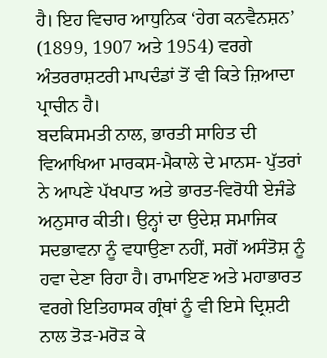ਹੈ। ਇਹ ਵਿਚਾਰ ਆਧੁਨਿਕ ‘ਹੇਗ ਕਨਵੈਨਸ਼ਨ’ (1899, 1907 ਅਤੇ 1954) ਵਰਗੇ ਅੰਤਰਰਾਸ਼ਟਰੀ ਮਾਪਦੰਡਾਂ ਤੋਂ ਵੀ ਕਿਤੇ ਜ਼ਿਆਦਾ ਪ੍ਰਾਚੀਨ ਹੈ।
ਬਦਕਿਸਮਤੀ ਨਾਲ, ਭਾਰਤੀ ਸਾਹਿਤ ਦੀ ਵਿਆਖਿਆ ਮਾਰਕਸ-ਮੈਕਾਲੇ ਦੇ ਮਾਨਸ- ਪੁੱਤਰਾਂ ਨੇ ਆਪਣੇ ਪੱਖਪਾਤ ਅਤੇ ਭਾਰਤ-ਵਿਰੋਧੀ ਏਜੰਡੇ ਅਨੁਸਾਰ ਕੀਤੀ। ਉਨ੍ਹਾਂ ਦਾ ਉਦੇਸ਼ ਸਮਾਜਿਕ ਸਦਭਾਵਨਾ ਨੂੰ ਵਧਾਉਣਾ ਨਹੀਂ, ਸਗੋਂ ਅਸੰਤੋਸ਼ ਨੂੰ ਹਵਾ ਦੇਣਾ ਰਿਹਾ ਹੈ। ਰਾਮਾਇਣ ਅਤੇ ਮਹਾਭਾਰਤ ਵਰਗੇ ਇਤਿਹਾਸਕ ਗ੍ਰੰਥਾਂ ਨੂੰ ਵੀ ਇਸੇ ਦ੍ਰਿਸ਼ਟੀ ਨਾਲ ਤੋੜ-ਮਰੋੜ ਕੇ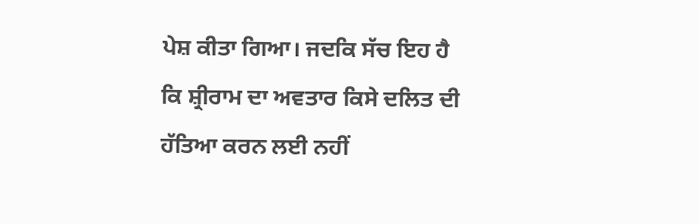ਪੇਸ਼ ਕੀਤਾ ਗਿਆ। ਜਦਕਿ ਸੱਚ ਇਹ ਹੈ ਕਿ ਸ਼੍ਰੀਰਾਮ ਦਾ ਅਵਤਾਰ ਕਿਸੇ ਦਲਿਤ ਦੀ ਹੱਤਿਆ ਕਰਨ ਲਈ ਨਹੀਂ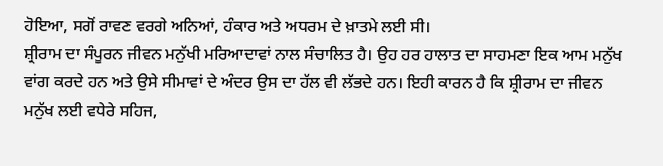ਹੋਇਆ, ਸਗੋਂ ਰਾਵਣ ਵਰਗੇ ਅਨਿਆਂ, ਹੰਕਾਰ ਅਤੇ ਅਧਰਮ ਦੇ ਖ਼ਾਤਮੇ ਲਈ ਸੀ।
ਸ਼੍ਰੀਰਾਮ ਦਾ ਸੰਪੂਰਨ ਜੀਵਨ ਮਨੁੱਖੀ ਮਰਿਆਦਾਵਾਂ ਨਾਲ ਸੰਚਾਲਿਤ ਹੈ। ਉਹ ਹਰ ਹਾਲਾਤ ਦਾ ਸਾਹਮਣਾ ਇਕ ਆਮ ਮਨੁੱਖ ਵਾਂਗ ਕਰਦੇ ਹਨ ਅਤੇ ਉਸੇ ਸੀਮਾਵਾਂ ਦੇ ਅੰਦਰ ਉਸ ਦਾ ਹੱਲ ਵੀ ਲੱਭਦੇ ਹਨ। ਇਹੀ ਕਾਰਨ ਹੈ ਕਿ ਸ਼੍ਰੀਰਾਮ ਦਾ ਜੀਵਨ ਮਨੁੱਖ ਲਈ ਵਧੇਰੇ ਸਹਿਜ,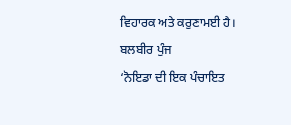ਵਿਹਾਰਕ ਅਤੇ ਕਰੁਣਾਮਈ ਹੈ।
ਬਲਬੀਰ ਪੁੰਜ
‘ਨੋਇਡਾ ਦੀ ਇਕ ਪੰਚਾਇਤ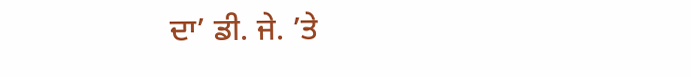ਦਾ’ ਡੀ. ਜੇ. ’ਤੇ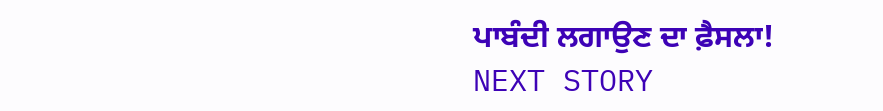ਪਾਬੰਦੀ ਲਗਾਉਣ ਦਾ ਫ਼ੈਸਲਾ!
NEXT STORY